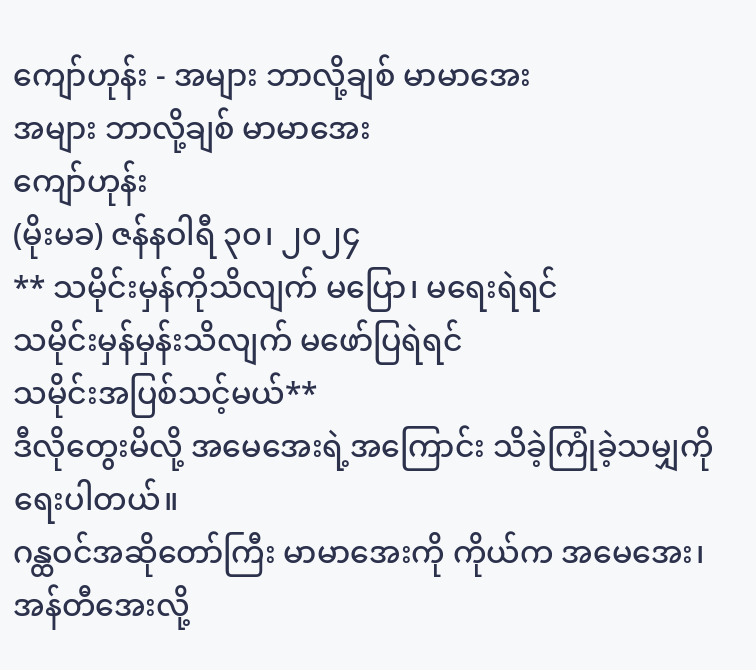ကျော်ဟုန်း - အများ ဘာလို့ချစ် မာမာအေး
အများ ဘာလို့ချစ် မာမာအေး
ကျော်ဟုန်း
(မိုးမခ) ဇန်နဝါရီ ၃၀၊ ၂၀၂၄
** သမိုင်းမှန်ကိုသိလျက် မပြော၊ မရေးရဲရင်
သမိုင်းမှန်မှန်းသိလျက် မဖော်ပြရဲရင်
သမိုင်းအပြစ်သင့်မယ်**
ဒီလိုတွေးမိလို့ အမေအေးရဲ့အကြောင်း သိခဲ့ကြုံခဲ့သမျှကို ရေးပါတယ်။
ဂန္ထဝင်အဆိုတော်ကြီး မာမာအေးကို ကိုယ်က အမေအေး၊ အန်တီအေးလို့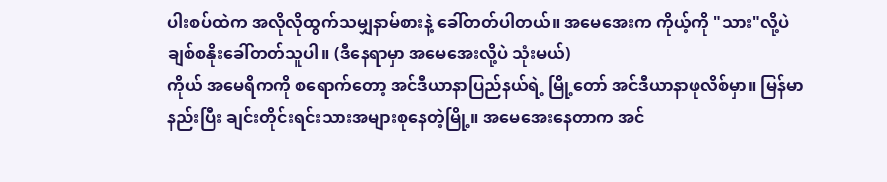ပါးစပ်ထဲက အလိုလိုထွက်သမျှနာမ်စားနဲ့ ခေါ်တတ်ပါတယ်။ အမေအေးက ကိုယ့်ကို "သား"လို့ပဲ ချစ်စနိုးခေါ်တတ်သူပါ။ (ဒီနေရာမှာ အမေအေးလို့ပဲ သုံးမယ်)
ကိုယ် အမေရိကကို စရောက်တော့ အင်ဒီယာနာပြည်နယ်ရဲ့ မြို့တော် အင်ဒီယာနာဖုလိစ်မှာ။ မြန်မာနည်းပြီး ချင်းတိုင်းရင်းသားအများစုနေတဲ့မြို့။ အမေအေးနေတာက အင်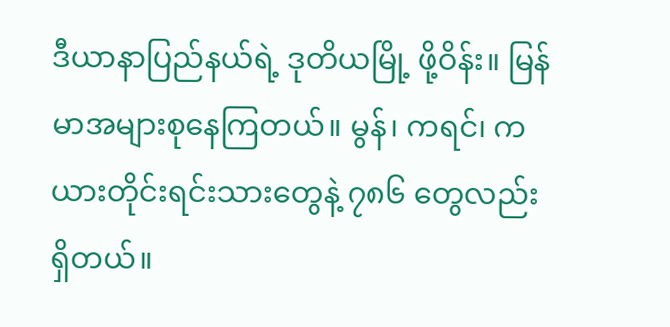ဒီယာနာပြည်နယ်ရဲ့ ဒုတိယမြို့ ဖို့ဝိန်း။ မြန်မာအများစုနေကြတယ်။ မွန်၊ ကရင်၊ ကယားတိုင်းရင်းသားတွေနဲ့ ၇၈၆ တွေလည်း ရှိတယ်။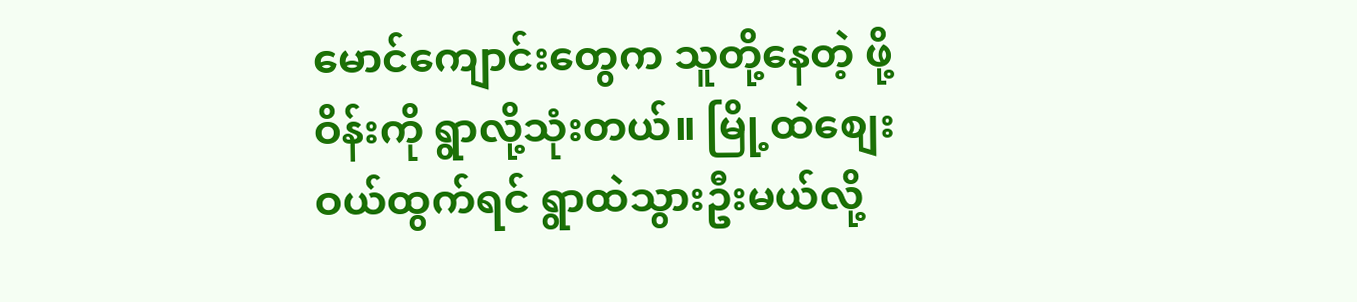မောင်ကျောင်းတွေက သူတို့နေတဲ့ ဖို့ဝိန်းကို ရွာလို့သုံးတယ်။ မြို့ထဲစျေးဝယ်ထွက်ရင် ရွာထဲသွားဦးမယ်လို့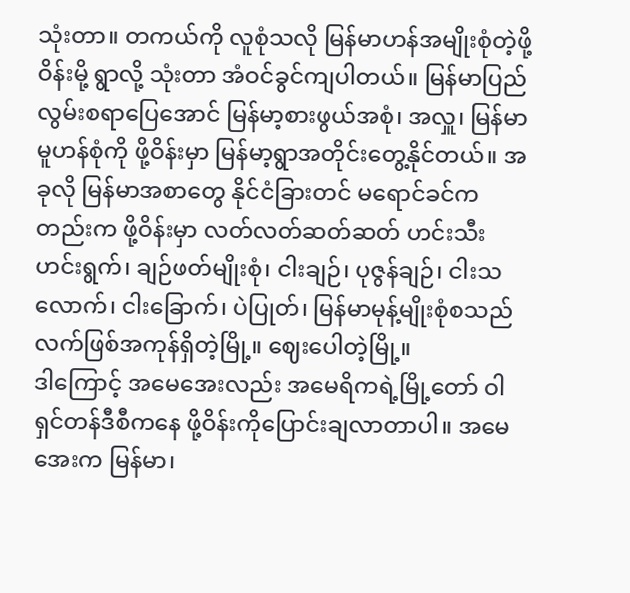သုံးတာ။ တကယ်ကို လူစုံသလို မြန်မာဟန်အမျိုးစုံတဲ့ဖို့ဝိန်းမို့ ရွာလို့ သုံးတာ အံဝင်ခွင်ကျပါတယ်။ မြန်မာပြည် လွမ်းစရာပြေအောင် မြန်မာ့စားဖွယ်အစုံ၊ အလှူ၊ မြန်မာမူဟန်စုံကို ဖို့ဝိန်းမှာ မြန်မာ့ရွာအတိုင်းတွေ့နိုင်တယ်။ အခုလို မြန်မာအစာတွေ နိုင်ငံခြားတင် မရောင်ခင်ကတည်းက ဖို့ဝိန်းမှာ လတ်လတ်ဆတ်ဆတ် ဟင်းသီးဟင်းရွက်၊ ချဉ်ဖတ်မျိုးစုံ၊ ငါးချဉ်၊ ပုဇွန်ချဉ်၊ ငါးသလောက်၊ ငါးခြောက်၊ ပဲပြုတ်၊ မြန်မာမုန့်မျိုးစုံစသည် လက်ဖြစ်အကုန်ရှိတဲ့မြို့။ ဈေးပေါတဲ့မြို့။
ဒါကြောင့် အမေအေးလည်း အမေရိကရဲ့မြို့တော် ဝါရှင်တန်ဒီစီကနေ ဖို့ဝိန်းကိုပြောင်းချလာတာပါ။ အမေအေးက မြန်မာ၊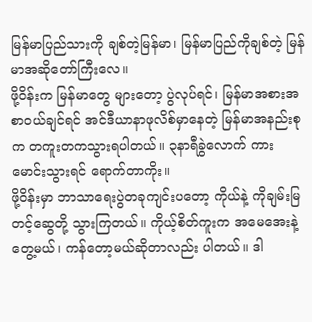မြန်မာပြည်သားကို ချစ်တဲ့မြန်မာ၊ မြန်မာပြည်ကိုချစ်တဲ့ မြန်မာအဆိုတော်ကြီးလေ။
ဖို့ဝိန်းက မြန်မာတွေ များတော့ ပွဲလုပ်ရင်၊ မြန်မာအစားအစာဝယ်ချင်ရင် အင်ဒီယာနာဖုလိစ်မှာနေတဲ့ မြန်မာအနည်းစုက တကူးတကသွားရပါတယ်။ ၃နာရီခွဲလောက် ကားမောင်းသွားရင် ရောက်တာကိုး။
ဖို့ဝိန်းမှာ ဘာသာရေးပွဲတခုကျင်းပတော့ ကိုယ်နဲ့ ကိုချမ်းမြတင့်ဆွေတို့ သွားကြတယ်။ ကိုယ့်စိတ်ကူးက အမေအေးနဲ့တွေ့မယ်၊ ကန်တော့မယ်ဆိုတာလည်း ပါတယ်။ ဒါ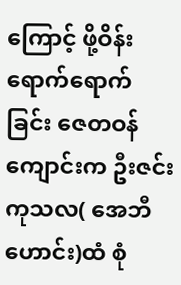ကြောင့် ဖို့ဝိန်းရောက်ရောက်ခြင်း ဇေတဝန်ကျောင်းက ဦးဇင်းကုသလ( အေဘီဟောင်း)ထံ စုံ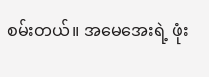စမ်းတယ်။ အမေအေးရဲ့ ဖုံး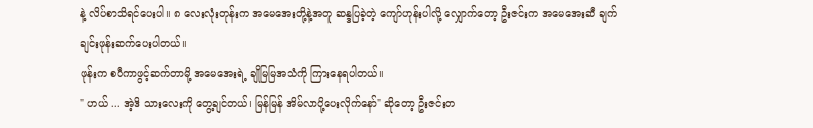နဲ့ လိပ်စာသိရင်ပေးပါ။ ၈ လေးလုံးတုန်းက အမေအေးတို့နဲ့အတူ ဆန္ဒပြခဲ့တဲ့ ကျော်ဟုန်းပါလို့ လျှောက်တော့ ဦးဇင်းက အမေအေးဆီ ချက်ချင်းဖုန်းဆက်ပေးပါတယ်။
ဖုန်းက စပီကာဖွင့်ဆက်တာမို့ အမေအေးရဲ့ ချိုမြမြအသံကို ကြားနေရပါတယ်။
" ဟယ် ... အဲ့ဒိ သားလေးကို တွေ့ချင်တယ်၊ မြန်မြန် အိမ်လာပို့ပေးလိုက်နော်" ဆိုတော့ ဦးဇင်းတ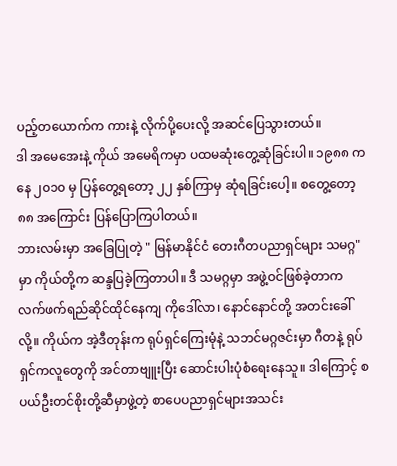ပည့်တယောက်က ကားနဲ့ လိုက်ပို့ပေးလို့ အဆင်ပြေသွားတယ်။
ဒါ အမေအေးနဲ့ ကိုယ် အမေရိကမှာ ပထမဆုံးတွေ့ဆုံခြင်းပါ။ ၁၉၈၈ ကနေ ၂၀၁၀ မှ ပြန်တွေ့ရတော့ ၂၂ နှစ်ကြာမှ ဆုံရခြင်းပေါ့။ စတွေ့တော့ ၈၈ အကြောင်း ပြန်ပြောကြပါတယ်။
ဘားလမ်းမှာ အခြေပြုတဲ့ " မြန်မာနိုင်ငံ တေးဂီတပညာရှင်များ သမဂ္ဂ" မှာ ကိုယ်တို့က ဆန္ဒပြခဲ့ကြတာပါ။ ဒီ သမဂ္ဂမှာ အဖွဲ့ဝင်ဖြစ်ခဲ့တာက လက်ဖက်ရည်ဆိုင်ထိုင်နေကျ ကိုဒေါ်လာ၊ နောင်နောင်တို့ အတင်းခေါ်လို့။ ကိုယ်က အဲ့ဒီတုန်းက ရုပ်ရှင်ကြေးမုံနဲ့ သဘင်မဂ္ဂဇင်းမှာ ဂီတနဲ့ ရုပ်ရှင်ကလူတွေကို အင်တာဗျူးပြီး ဆောင်းပါးပုံစံရေးနေသူ။ ဒါကြောင့် စပယ်ဦးတင်စိုးတို့ဆီမှာဖွဲ့တဲ့ စာပေပညာရှင်များအသင်း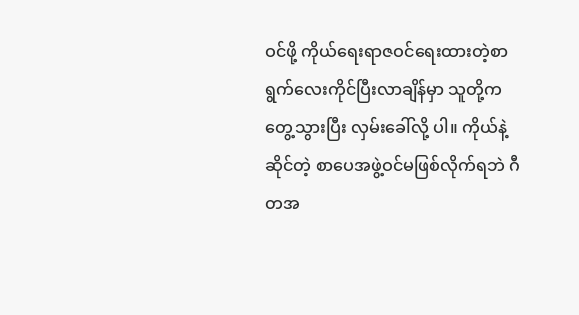ဝင်ဖို့ ကိုယ်ရေးရာဇဝင်ရေးထားတဲ့စာရွက်လေးကိုင်ပြီးလာချိန်မှာ သူတို့ကတွေ့သွားပြီး လှမ်းခေါ်လို့ ပါ။ ကိုယ်နဲ့ဆိုင်တဲ့ စာပေအဖွဲ့ဝင်မဖြစ်လိုက်ရဘဲ ဂီတအ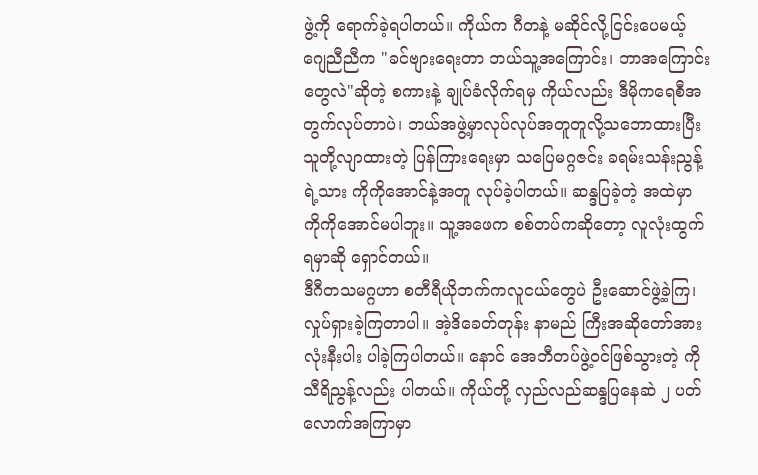ဖွဲ့ကို ရောက်ခဲ့ရပါတယ်။ ကိုယ်က ဂီတနဲ့ မဆိုင်လို့ငြင်းပေမယ့် ဂျေညီညီက "ခင်ဗျားရေးတာ ဘယ်သူ့အကြောင်း၊ ဘာအကြောင်းတွေလဲ"ဆိုတဲ့ စကားနဲ့ ချုပ်ခံလိုက်ရမှ ကိုယ်လည်း ဒီမိုကရေစီအတွက်လုပ်တာပဲ၊ ဘယ်အဖွဲ့မှာလုပ်လုပ်အတူတူလို့သဘောထားပြီး သူတို့လျာထားတဲ့ ပြန်ကြားရေးမှာ သပြေမဂ္ဂဇင်း ခရမ်းသန်းညွန့်ရဲ့သား ကိုကိုအောင်နဲ့အတူ လုပ်ခဲ့ပါတယ်။ ဆန္ဒပြခဲ့တဲ့ အထဲမှာ ကိုကိုအောင်မပါဘူး။ သူ့အဖေက စစ်တပ်ကဆိုတော့ လူလုံးထွက်ရမှာဆို ရှောင်တယ်။
ဒီဂီတသမဂ္ဂဟာ စတီရီယိုဘက်ကလူငယ်တွေပဲ ဦးဆောင်ဖွဲ့ခဲ့ကြ၊ လှုပ်ရှားခဲ့ကြတာပါ။ အဲ့ဒိခေတ်တုန်း နာမည် ကြီးအဆိုတော်အားလုံးနီးပါး ပါခဲ့ကြပါတယ်။ နောင် အေဘီတပ်ဖွဲ့ဝင်ဖြစ်သွားတဲ့ ကိုသီရိညွန့်လည်း ပါတယ်။ ကိုယ်တို့ လှည်လည်ဆန္ဒပြနေဆဲ ၂ ပတ်လောက်အကြာမှာ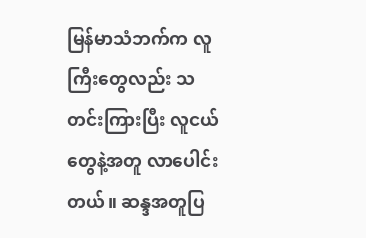မြန်မာသံဘက်က လူကြီးတွေလည်း သတင်းကြားပြီး လူငယ်တွေနဲ့အတူ လာပေါင်းတယ်။ ဆန္ဒအတူပြ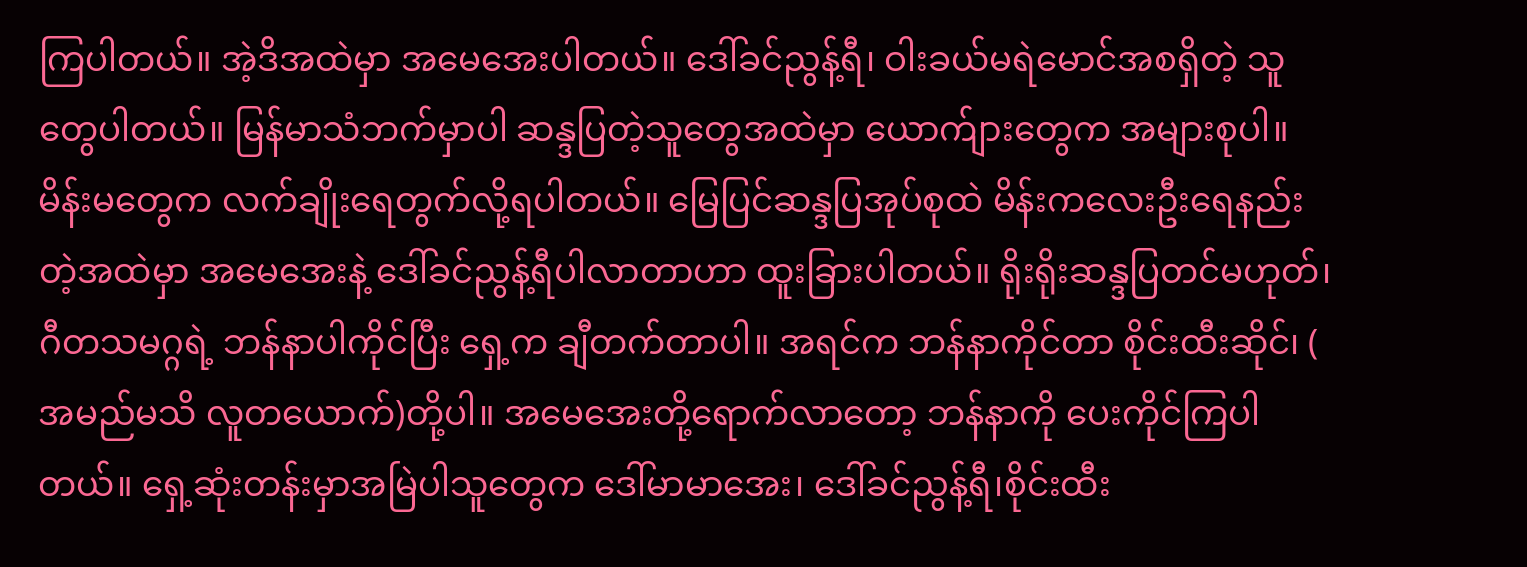ကြပါတယ်။ အဲ့ဒိအထဲမှာ အမေအေးပါတယ်။ ဒေါ်ခင်ညွန့်ရီ၊ ဝါးခယ်မရဲမောင်အစရှိတဲ့ သူတွေပါတယ်။ မြန်မာသံဘက်မှာပါ ဆန္ဒပြတဲ့သူတွေအထဲမှာ ယောက်ျားတွေက အများစုပါ။ မိန်းမတွေက လက်ချိုးရေတွက်လို့ရပါတယ်။ မြေပြင်ဆန္ဒပြအုပ်စုထဲ မိန်းကလေးဦးရေနည်းတဲ့အထဲမှာ အမေအေးနဲ့ ဒေါ်ခင်ညွန့်ရီပါလာတာဟာ ထူးခြားပါတယ်။ ရိုးရိုးဆန္ဒပြတင်မဟုတ်၊ ဂီတသမဂ္ဂရဲ့ ဘန်နာပါကိုင်ပြီး ရှေ့က ချီတက်တာပါ။ အရင်က ဘန်နာကိုင်တာ စိုင်းထီးဆိုင်၊ ( အမည်မသိ လူတယောက်)တို့ပါ။ အမေအေးတို့ရောက်လာတော့ ဘန်နာကို ပေးကိုင်ကြပါတယ်။ ရှေ့ဆုံးတန်းမှာအမြဲပါသူတွေက ဒေါ်မာမာအေး၊ ဒေါ်ခင်ညွန့်ရီ၊စိုင်းထီး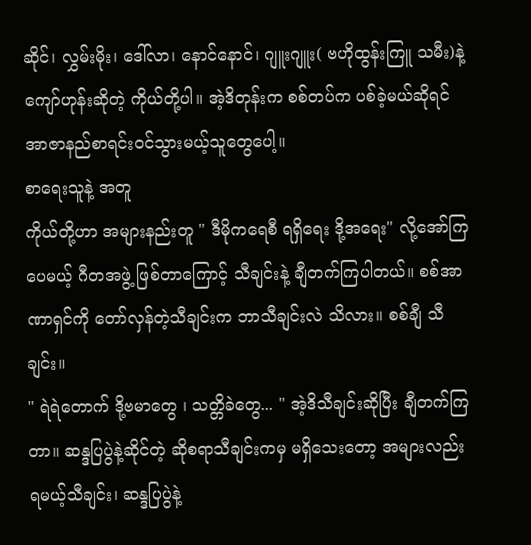ဆိုင်၊ လွှမ်းမိုး၊ ဒေါ်လာ၊ နောင်နောင်၊ ဂျူးဂျူး( ဗဟိုထွန်းကြူ သမီး)နဲ့ ကျော်ဟုန်းဆိုတဲ့ ကိုယ်တို့ပါ။ အဲ့ဒိတုန်းက စစ်တပ်က ပစ်ခဲ့မယ်ဆိုရင် အာဇာနည်စာရင်းဝင်သွားမယ့်သူတွေပေါ့။
စာရေးသူနဲ့ အတူ
ကိုယ်တို့ဟာ အများနည်းတူ " ဒီမိုကရေစီ ရရှိရေး ဒို့အရေး" လို့အော်ကြပေမယ့် ဂီတအဖွဲ့ ဖြစ်တာကြောင့် သီချင်းနဲ့ ချီတက်ကြပါတယ်။ စစ်အာဏာရှင်ကို တော်လှန်တဲ့သီချင်းက ဘာသီချင်းလဲ သိလား။ စစ်ချီ သီချင်း။
" ရဲရဲတောက် ဒို့ဗမာတွေ ၊ သတ္တိခဲတွေ... " အဲ့ဒိသီချင်းဆိုပြီး ချီတက်ကြတာ။ ဆန္ဒပြပွဲနဲ့ဆိုင်တဲ့ ဆိုစရာသီချင်းကမှ မရှိသေးတော့ အများလည်း ရမယ့်သီချင်း၊ ဆန္ဒပြပွဲနဲ့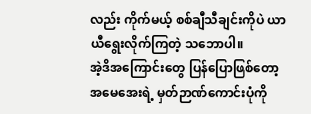လည်း ကိုက်မယ့် စစ်ချီသီချင်းကိုပဲ ယာယီရွေးလိုက်ကြတဲ့ သဘောပါ။
အဲ့ဒိအကြောင်းတွေ ပြန်ပြောဖြစ်တော့ အမေအေးရဲ့ မှတ်ဉာဏ်ကောင်းပုံကို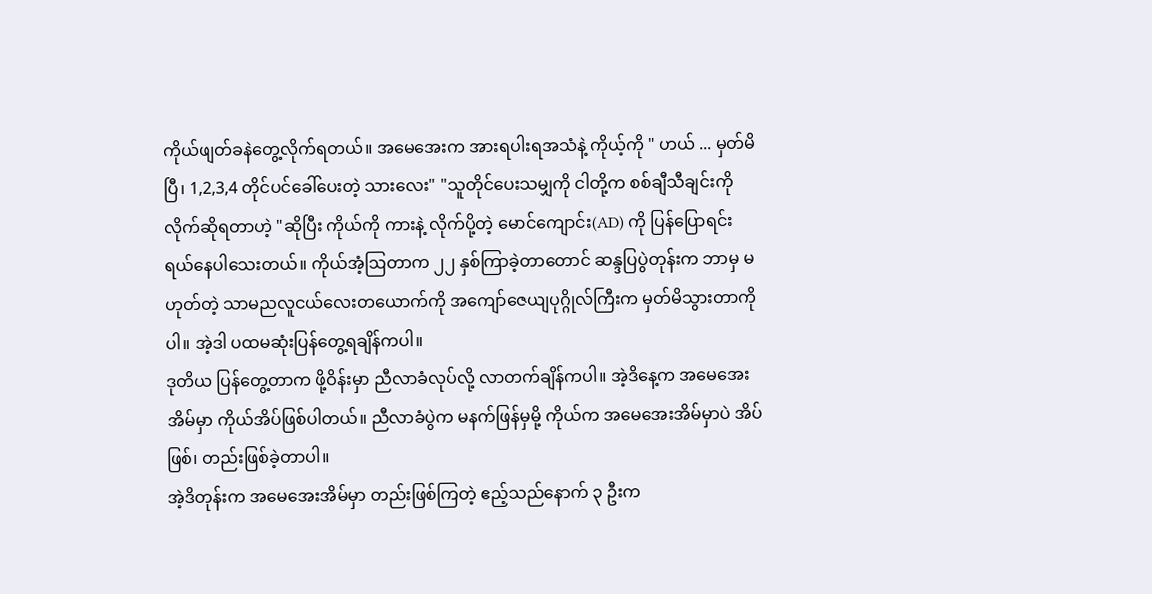ကိုယ်ဖျတ်ခနဲတွေ့လိုက်ရတယ်။ အမေအေးက အားရပါးရအသံနဲ့ ကိုယ့်ကို " ဟယ် ... မှတ်မိပြီ၊ 1,2,3,4 တိုင်ပင်ခေါ်ပေးတဲ့ သားလေး" "သူတိုင်ပေးသမျှကို ငါတို့က စစ်ချီသီချင်းကို လိုက်ဆိုရတာဟဲ့ "ဆိုပြီး ကိုယ်ကို ကားနဲ့ လိုက်ပို့တဲ့ မောင်ကျောင်း(AD) ကို ပြန်ပြောရင်း ရယ်နေပါသေးတယ်။ ကိုယ်အံ့ဩတာက ၂၂ နှစ်ကြာခဲ့တာတောင် ဆန္ဒပြပွဲတုန်းက ဘာမှ မဟုတ်တဲ့ သာမညလူငယ်လေးတယောက်ကို အကျော်ဇေယျပုဂ္ဂိုလ်ကြီးက မှတ်မိသွားတာကိုပါ။ အဲ့ဒါ ပထမဆုံးပြန်တွေ့ရချိန်ကပါ။
ဒုတိယ ပြန်တွေ့တာက ဖို့ဝိန်းမှာ ညီလာခံလုပ်လို့ လာတက်ချိန်ကပါ။ အဲ့ဒိနေ့က အမေအေးအိမ်မှာ ကိုယ်အိပ်ဖြစ်ပါတယ်။ ညီလာခံပွဲက မနက်ဖြန်မှမို့ ကိုယ်က အမေအေးအိမ်မှာပဲ အိပ်ဖြစ်၊ တည်းဖြစ်ခဲ့တာပါ။
အဲ့ဒိတုန်းက အမေအေးအိမ်မှာ တည်းဖြစ်ကြတဲ့ ဧည့်သည်နောက် ၃ ဦးက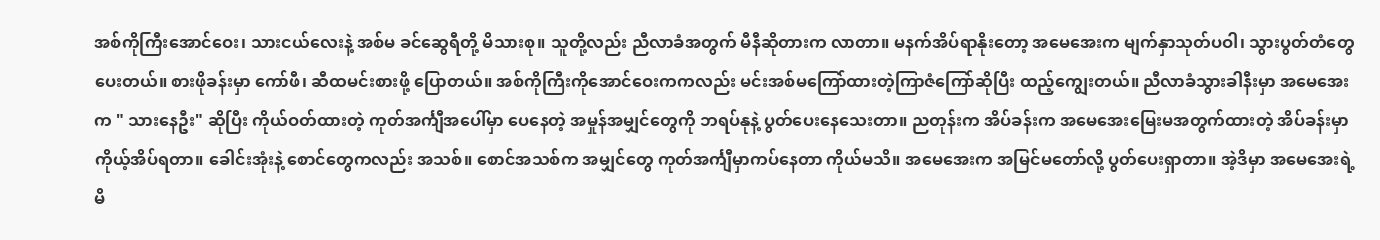အစ်ကိုကြီးအောင်ဝေး၊ သားငယ်လေးနဲ့ အစ်မ ခင်ဆွေရီတို့ မိသားစု။ သူတို့လည်း ညီလာခံအတွက် မီနီဆိုတားက လာတာ။ မနက်အိပ်ရာနိုးတော့ အမေအေးက မျက်နှာသုတ်ပဝါ၊ သွားပွတ်တံတွေပေးတယ်။ စားဖိုခန်းမှာ ကော်ဖီ၊ ဆီထမင်းစားဖို့ ပြောတယ်။ အစ်ကိုကြီးကိုအောင်ဝေးကကလည်း မင်းအစ်မကြော်ထားတဲ့ကြာဇံကြော်ဆိုပြီး ထည့်ကျွေးတယ်။ ညီလာခံသွားခါနီးမှာ အမေအေးက " သားနေဦး" ဆိုပြီး ကိုယ်ဝတ်ထားတဲ့ ကုတ်အင်္ကျီအပေါ်မှာ ပေနေတဲ့ အမှုန်အမျှင်တွေကို ဘရပ်နုနဲ့ ပွတ်ပေးနေသေးတာ။ ညတုန်းက အိပ်ခန်းက အမေအေးမြေးမအတွက်ထားတဲ့ အိပ်ခန်းမှာ ကိုယ့်အိပ်ရတာ။ ခေါင်းအုံးနဲ့ စောင်တွေကလည်း အသစ်။ စောင်အသစ်က အမျှင်တွေ ကုတ်အင်္ကျီမှာကပ်နေတာ ကိုယ်မသိ။ အမေအေးက အမြင်မတော်လို့ ပွတ်ပေးရှာတာ။ အဲ့ဒိမှာ အမေအေးရဲ့ မိ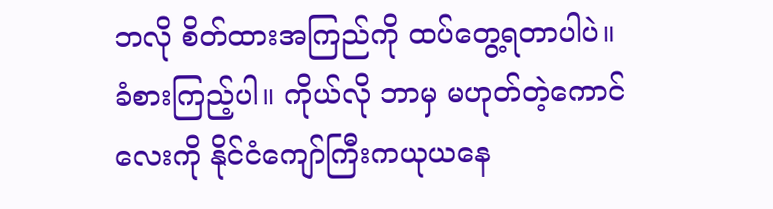ဘလို စိတ်ထားအကြည်ကို ထပ်တွေ့ရတာပါပဲ။ ခံစားကြည့်ပါ။ ကိုယ်လို ဘာမှ မဟုတ်တဲ့ကောင်လေးကို နိုင်ငံကျော်ကြီးကယုယနေ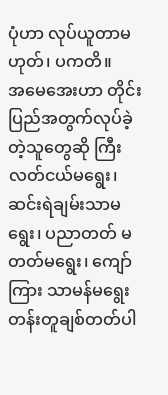ပုံဟာ လုပ်ယူတာမဟုတ်၊ ပကတိ။
အမေအေးဟာ တိုင်းပြည်အတွက်လုပ်ခဲ့တဲ့သူတွေဆို ကြီးလတ်ငယ်မရွေး၊ ဆင်းရဲချမ်းသာမရွေး၊ ပညာတတ် မတတ်မရွေး၊ ကျော်ကြား သာမန်မရွေး တန်းတူချစ်တတ်ပါ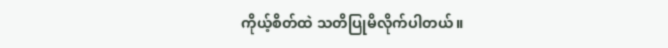ကိုယ့်စိတ်ထဲ သတိပြုမိလိုက်ပါတယ်။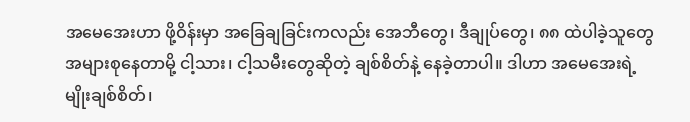အမေအေးဟာ ဖို့ဝိန်းမှာ အခြေချခြင်းကလည်း အေဘီတွေ၊ ဒီချုပ်တွေ၊ ၈၈ ထဲပါခဲ့သူတွေအများစုနေတာမို့ ငါ့သား၊ ငါ့သမီးတွေဆိုတဲ့ ချစ်စိတ်နဲ့ နေခဲ့တာပါ။ ဒါဟာ အမေအေးရဲ့ မျိုးချစ်စိတ်၊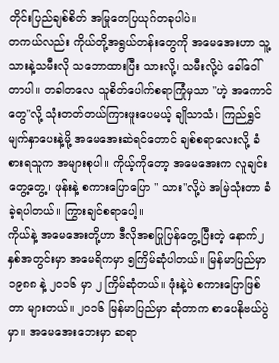တိုင်းပြည်ချစ်စိတ် အမြုတေပြယုဂ်တခုပါပဲ။
တကယ်လည်း ကိုယ်တို့အရွယ်တန်းတွေကို အမေအေးဟာ သူ့ သားနဲ့သမီးလို သဘောထားပြီး သားလို့၊ သမီးလို့ပဲ ခေါ်ဝေါ်တာပါ။ တခါတလေ သူစိတ်ပေါက်စရာကြုံမှသာ "ဟဲ့ အကောင်တွေ"လို့ သုံးတတ်တယ်ကြားဖူးပေမယ့် ချိုသာသံ၊ ကြည်ရွှင်မျက်နှာပေးနဲ့မို့ အမေအေးဆဲရင်တောင် ချစ်စရာလေးလို့ ခံစားရသူက အများစုပါ။ ကိုယ့်ကိုတော့ အမေအေးက လူချင်းတွေ့တွေ့၊ ဖုန်းနဲ့ စကားပြောပြော " သား"လို့ပဲ အမြဲသုံးတာ ခံခဲ့ရပါတယ်။ ကြွားချင်စရာပေါ့။
ကိုယ်နဲ့ အမေအေးတို့ဟာ ဒီလိုအစပြုပြန်တွေ့ပြီးတဲ့ နောက်၂ နှစ်အတွင်းမှာ အမေရိကမှာ ၅ကြိမ်ဆုံပါတယ်။ မြန်မာပြည်မှာ ၁၉၈၈ နဲ့ ၂၀၁၆ မှာ ၂ ကြိမ်ဆုံတယ်။ ဖုံးနဲ့ပဲ စကားပြောဖြစ်တာ များတယ်။ ၂၀၁၆ မြန်မာပြည်မှာ ဆုံတာက စာပေနိုဗယ်ပွဲမှာ။ အမေအေးဘေးမှာ ဆရာ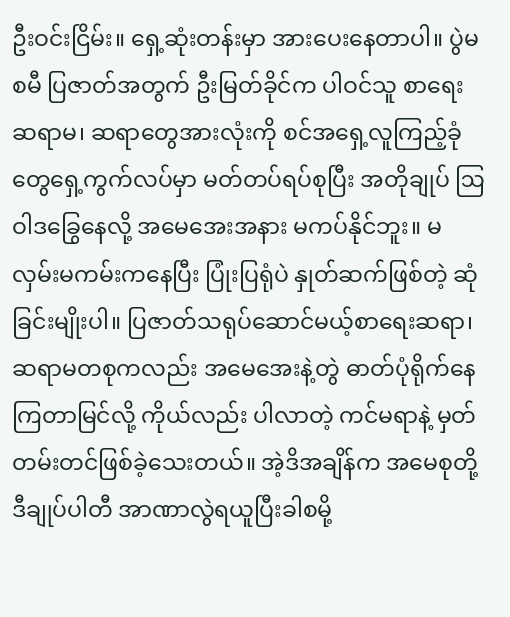ဦးဝင်းငြိမ်း။ ရှေ့ဆုံးတန်းမှာ အားပေးနေတာပါ။ ပွဲမစမီ ပြဇာတ်အတွက် ဦးမြတ်ခိုင်က ပါဝင်သူ စာရေးဆရာမ၊ ဆရာတွေအားလုံးကို စင်အရှေ့လူကြည့်ခုံတွေရှေ့ကွက်လပ်မှာ မတ်တပ်ရပ်စုပြီး အတိုချုပ် ဩဝါဒခြွေနေလို့ အမေအေးအနား မကပ်နိုင်ဘူး။ မလှမ်းမကမ်းကနေပြီး ပြုံးပြရုံပဲ နှုတ်ဆက်ဖြစ်တဲ့ ဆုံခြင်းမျိုးပါ။ ပြဇာတ်သရုပ်ဆောင်မယ့်စာရေးဆရာ၊ ဆရာမတစုကလည်း အမေအေးနဲ့တွဲ ဓာတ်ပုံရိုက်နေကြတာမြင်လို့ ကိုယ်လည်း ပါလာတဲ့ ကင်မရာနဲ့ မှတ်တမ်းတင်ဖြစ်ခဲ့သေးတယ်။ အဲ့ဒိအချိန်က အမေစုတို့ ဒီချုပ်ပါတီ အာဏာလွဲရယူပြီးခါစမို့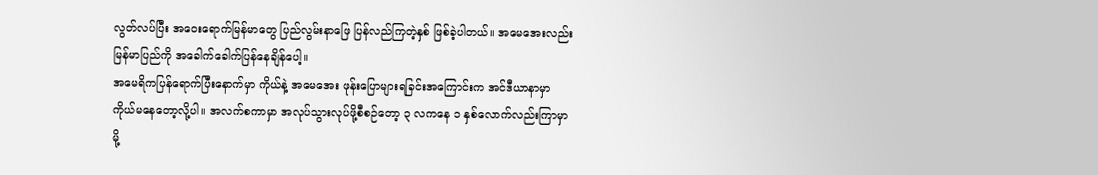လွတ်လပ်ပြီး အဝေးရောက်မြန်မာတွေ ပြည်လွမ်းနာဖြေ ပြန်လည်ကြတဲ့နှစ် ဖြစ်ခဲ့ပါတယ်။ အမေအေးလည်း မြန်မာပြည်ကို အခေါက်ခေါက်ပြန်နေချိန်ပေါ့။
အမေရိကပြန်ရောက်ပြီးနောက်မှာ ကိုယ်နဲ့ အမေအေး ဖုန်းပြောများရခြင်းအကြောင်းက အင်ဒီယာနာမှာ ကိုယ်မနေတော့လို့ပါ။ အလက်စကာမှာ အလုပ်သွားလုပ်ဖို့စီစဉ်တော့ ၃ လကနေ ၁ နှစ်လောက်လည်းကြာမှာမို့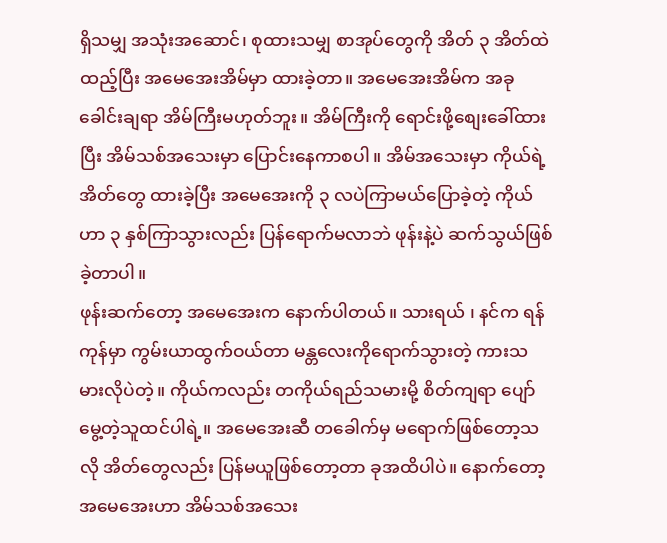ရှိသမျှ အသုံးအဆောင်၊ စုထားသမျှ စာအုပ်တွေကို အိတ် ၃ အိတ်ထဲထည့်ပြီး အမေအေးအိမ်မှာ ထားခဲ့တာ။ အမေအေးအိမ်က အခုခေါင်းချရာ အိမ်ကြီးမဟုတ်ဘူး။ အိမ်ကြီးကို ရောင်းဖို့စျေးခေါ်ထားပြီး အိမ်သစ်အသေးမှာ ပြောင်းနေကာစပါ။ အိမ်အသေးမှာ ကိုယ်ရဲ့အိတ်တွေ ထားခဲ့ပြီး အမေအေးကို ၃ လပဲကြာမယ်ပြောခဲ့တဲ့ ကိုယ်ဟာ ၃ နှစ်ကြာသွားလည်း ပြန်ရောက်မလာဘဲ ဖုန်းနဲ့ပဲ ဆက်သွယ်ဖြစ်ခဲ့တာပါ။
ဖုန်းဆက်တော့ အမေအေးက နောက်ပါတယ်။ သားရယ် ၊ နင်က ရန်ကုန်မှာ ကွမ်းယာထွက်ဝယ်တာ မန္တလေးကိုရောက်သွားတဲ့ ကားသမားလိုပဲတဲ့။ ကိုယ်ကလည်း တကိုယ်ရည်သမားမို့ စိတ်ကျရာ ပျော်မွေ့တဲ့သူထင်ပါရဲ့။ အမေအေးဆီ တခေါက်မှ မရောက်ဖြစ်တော့သလို အိတ်တွေလည်း ပြန်မယူဖြစ်တော့တာ ခုအထိပါပဲ။ နောက်တော့ အမေအေးဟာ အိမ်သစ်အသေး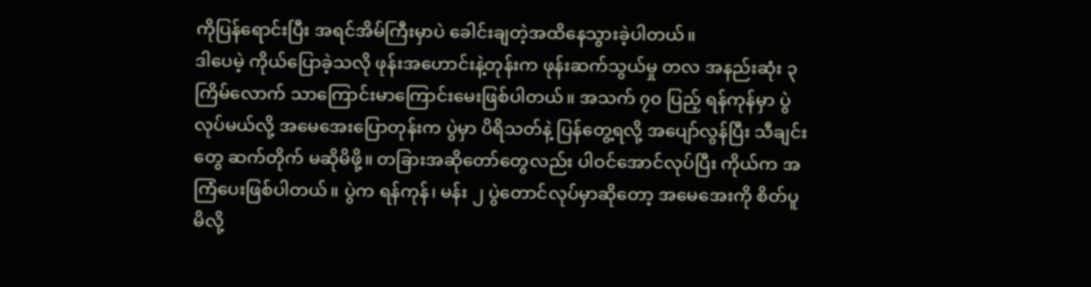ကိုပြန်ရောင်းပြီး အရင်အိမ်ကြီးမှာပဲ ခေါင်းချတဲ့အထိနေသွားခဲ့ပါတယ်။
ဒါပေမဲ့ ကိုယ်ပြောခဲ့သလို ဖုန်းအဟောင်းနဲ့တုန်းက ဖုန်းဆက်သွယ်မှု တလ အနည်းဆုံး ၃ ကြိမ်လောက် သာကြောင်းမာကြောင်းမေးဖြစ်ပါတယ်။ အသက် ၇၀ ပြည့် ရန်ကုန်မှာ ပွဲလုပ်မယ်လို့ အမေအေးပြောတုန်းက ပွဲမှာ ပိရိသတ်နဲ့ ပြန်တွေ့ရလို့ အပျော်လွန်ပြီး သီချင်းတွေ ဆက်တိုက် မဆိုမိဖို့။ တခြားအဆိုတော်တွေလည်း ပါဝင်အောင်လုပ်ပြီး ကိုယ်က အကြံပေးဖြစ်ပါတယ်။ ပွဲက ရန်ကုန်၊ မန်း ၂ ပွဲတောင်လုပ်မှာဆိုတော့ အမေအေးကို စိတ်ပူမိလို့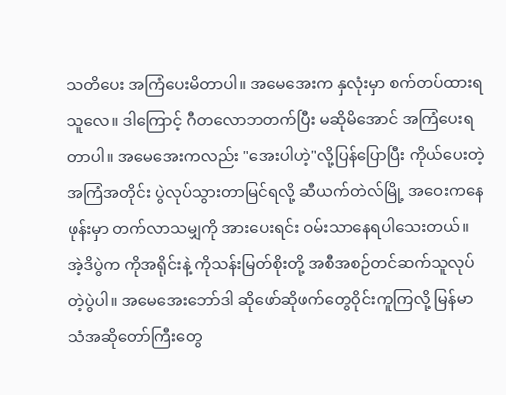သတိပေး အကြံပေးမိတာပါ။ အမေအေးက နှလုံးမှာ စက်တပ်ထားရသူလေ။ ဒါကြောင့် ဂီတလောဘတက်ပြီး မဆိုမိအောင် အကြံပေးရတာပါ။ အမေအေးကလည်း "အေးပါဟဲ့"လို့ပြန်ပြောပြီး ကိုယ်ပေးတဲ့အကြံအတိုင်း ပွဲလုပ်သွားတာမြင်ရလို့ ဆီယက်တဲလ်မြို့ အဝေးကနေ ဖုန်းမှာ တက်လာသမျှကို အားပေးရင်း ဝမ်းသာနေရပါသေးတယ်။
အဲ့ဒိပွဲက ကိုအရိုင်းနဲ့ ကိုသန်းမြတ်စိုးတို့ အစီအစဉ်တင်ဆက်သူလုပ်တဲ့ပွဲပါ။ အမေအေးဘော်ဒါ ဆိုဖော်ဆိုဖက်တွေဝိုင်းကူကြလို့ မြန်မာသံအဆိုတော်ကြီးတွေ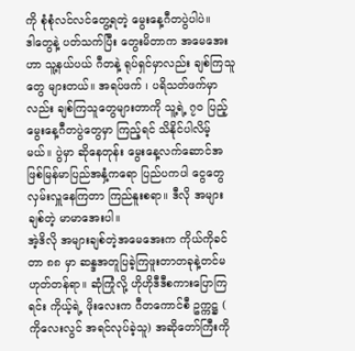ကို စုံစုံလင်လင်တွေ့ရတဲ့ မွေးနေ့ဂီတပွဲပါပဲ။
ဒါတွေနဲ့ ပတ်သက်ပြီး တွေးမိတာက အမေအေးဟာ သူ့နယ်ပယ် ဂီတနဲ့ ရုပ်ရှင်မှာလည်း ချစ်ကြသူတွေ များတယ်။ အရပ်ဖက် ၊ ပရိသတ်ဖက်မှာလည်း ချစ်ကြသူတွေများတာကို သူ့ရဲ့ ၇၀ ပြည့်မွေးနေ့ဂီတပွဲတွေမှာ ကြည့်ရင် သိနိုင်ပါလိမ့်မယ်။ ပွဲမှာ ဆိုနေတုန်း မွေးနေ့လက်ဆောင်အဖြစ်မြန်မာပြည်အနှံ့ကရော ပြည်ပကပါ ငွေတွေလှမ်းလှူနေကြတာ ကြည်နူးစရာ။ ဒီလို အများချစ်တဲ့ မာမာအေးပါ။
အဲ့ဒိလို အများချစ်တဲ့အမေအေးက ကိုယ်ကိုခင်တာ ၈၈ မှာ ဆန္ဒအတူပြခဲ့ကြဖူးတာတခုနဲ့တင်မဟုတ်တန်ရာ။ ဆုံကြုံလို့ ဟိုဟိုဒီဒီစကားပြောကြရင်း ကိုယ့်ရဲ့ ဖိုးလေးက ဂီတကောင်စီ ဥက္ကဋ္ဌ ( ကိုလေးလွင် အရင်လုပ်ခဲ့သူ) အဆိုတော်ကြီးကို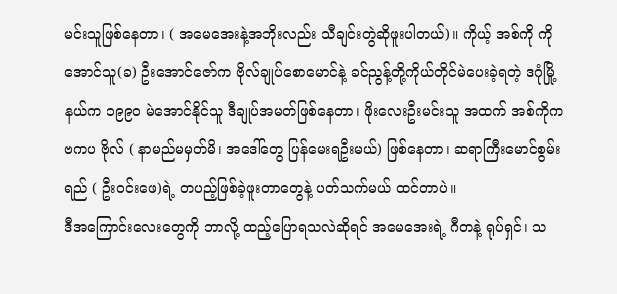မင်းသူဖြစ်နေတာ၊ ( အမေအေးနဲ့အဘိုးလည်း သီချင်းတွဲဆိုဖူးပါတယ်)။ ကိုယ့် အစ်ကို ကိုအောင်သူ(ခ) ဦးအောင်ဇော်က ဗိုလ်ချုပ်စောမောင်နဲ့ ခင်ညွန့်တို့ကိုယ်တိုင်မဲပေးခဲ့ရတဲ့ ဒဂုံမြို့နယ်က ၁၉၉၀ မဲအောင်နိုင်သူ ဒီချုပ်အမတ်ဖြစ်နေတာ၊ ဖိုးလေးဦးမင်းသူ အထက် အစ်ကိုက ဗကပ ဗိုလ် ( နာမည်မမှတ်မိ၊ အဒေါ်တွေ ပြန်မေးရဦးမယ်) ဖြစ်နေတာ၊ ဆရာကြီးမောင်စွမ်းရည် ( ဦးဝင်းဖေ)ရဲ့ တပည့်ဖြစ်ခဲ့ဖူးတာတွေနဲ့ ပတ်သက်မယ် ထင်တာပဲ။
ဒီအကြောင်းလေးတွေကို ဘာလို့ ထည့်ပြောရသလဲဆိုရင် အမေအေးရဲ့ ဂီတနဲ့ ရုပ်ရှင်၊ သ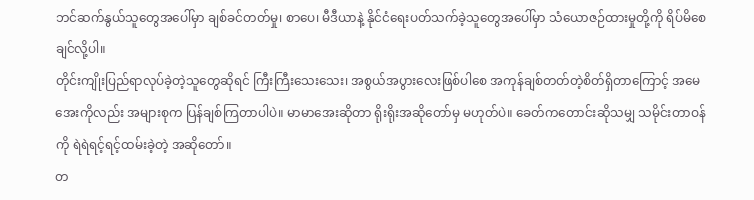ဘင်ဆက်နွယ်သူတွေအပေါ်မှာ ချစ်ခင်တတ်မှု၊ စာပေ၊ မီဒီယာနဲ့ နိုင်ငံရေးပတ်သက်ခဲ့သူတွေအပေါ်မှာ သံယောဇဉ်ထားမှုတို့ကို ရိပ်မိစေချင်လို့ပါ။
တိုင်းကျိုးပြည်ရာလုပ်ခဲ့တဲ့သူတွေဆိုရင် ကြီးကြီးသေးသေး၊ အစွယ်အပွားလေးဖြစ်ပါစေ အကုန်ချစ်တတ်တဲ့စိတ်ရှိတာကြောင့် အမေအေးကိုလည်း အများစုက ပြန်ချစ်ကြတာပါပဲ။ မာမာအေးဆိုတာ ရိုးရိုးအဆိုတော်မှ မဟုတ်ပဲ။ ခေတ်ကတောင်းဆိုသမျှ သမိုင်းတာဝန်ကို ရဲရဲရင့်ရင့်ထမ်းခဲ့တဲ့ အဆိုတော်။
တ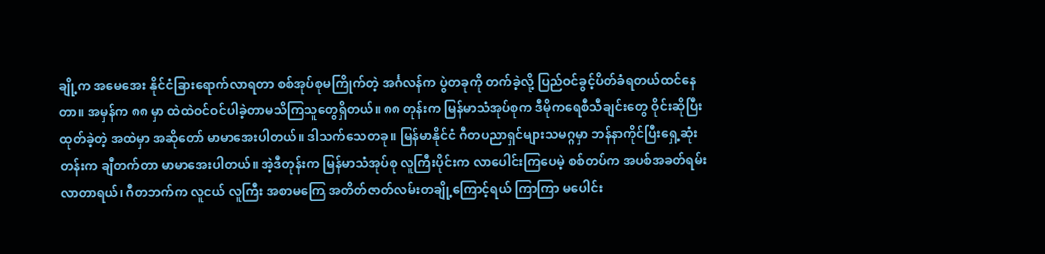ချို့က အမေအေး နိုင်ငံခြားရောက်လာရတာ စစ်အုပ်စုမကြိုက်တဲ့ အင်္ဂလန်က ပွဲတခုကို တက်ခဲ့လို့ ပြည်ဝင်ခွင့်ပိတ်ခံရတယ်ထင်နေတာ။ အမှန်က ၈၈ မှာ ထဲထဲဝင်ဝင်ပါခဲ့တာမသိကြသူတွေရှိတယ်။ ၈၈ တုန်းက မြန်မာသံအုပ်စုက ဒီမိုကရေစီသီချင်းတွေ ဝိုင်းဆိုပြီး ထုတ်ခဲ့တဲ့ အထဲမှာ အဆိုတော် မာမာအေးပါတယ်။ ဒါသက်သေတခု။ မြန်မာနိုင်ငံ ဂီတပညာရှင်များသမဂ္ဂမှာ ဘန်နာကိုင်ပြီးရှေ့ဆုံးတန်းက ချီတက်တာ မာမာအေးပါတယ်။ အဲ့ဒီတုန်းက မြန်မာသံအုပ်စု လူကြီးပိုင်းက လာပေါင်းကြပေမဲ့ စစ်တပ်က အပစ်အခတ်ရမ်းလာတာရယ်၊ ဂီတဘက်က လူငယ် လူကြီး အစာမကြေ အတိတ်ဇာတ်လမ်းတချို့ကြောင့်ရယ် ကြာကြာ မပေါင်း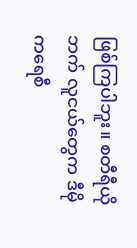ဖြစ်ကြပါဘူး။ စတီရီယိုဘက် လူငယ်တွေက ဒီမိုကရေစီ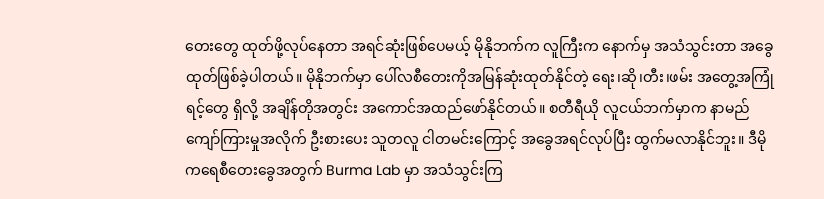တေးတွေ ထုတ်ဖို့လုပ်နေတာ အရင်ဆုံးဖြစ်ပေမယ့် မိုနိုဘက်က လူကြီးက နောက်မှ အသံသွင်းတာ အခွေထုတ်ဖြစ်ခဲ့ပါတယ်။ မိုနိုဘက်မှာ ပေါ်လစီတေးကိုအမြန်ဆုံးထုတ်နိုင်တဲ့ ရေး၊ဆို၊တီး၊ဖမ်း အတွေ့အကြုံရင့်တွေ ရှိလို့ အချိန်တိုအတွင်း အကောင်အထည်ဖော်နိုင်တယ်။ စတီရီယို လူငယ်ဘက်မှာက နာမည်ကျော်ကြားမှုအလိုက် ဦးစားပေး သူတလူ ငါတမင်းကြောင့် အခွေအရင်လုပ်ပြီး ထွက်မလာနိုင်ဘူး။ ဒီမိုကရေစီတေးခွေအတွက် Burma Lab မှာ အသံသွင်းကြ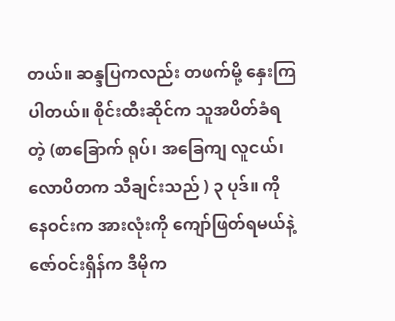တယ်။ ဆန္ဒပြကလည်း တဖက်မို့ နှေးကြပါတယ်။ စိုင်းထီးဆိုင်က သူအပိတ်ခံရတဲ့ (စာခြောက် ရုပ်၊ အခြေကျ လူငယ်၊ လောပိတက သီချင်းသည် ) ၃ ပုဒ်။ ကိုနေဝင်းက အားလုံးကို ကျော်ဖြတ်ရမယ်နဲ့ ဇော်ဝင်းရှိန်က ဒီမိုက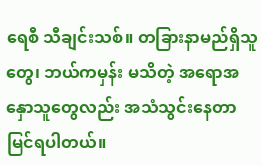ရေစီ သီချင်းသစ်။ တခြားနာမည်ရှိသူတွေ၊ ဘယ်ကမှန်း မသိတဲ့ အရောအနှောသူတွေလည်း အသံသွင်းနေတာမြင်ရပါတယ်။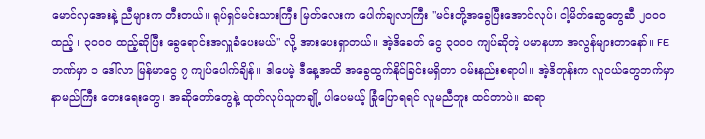မောင်လှအေးနဲ့ ညီများက တီးတယ်။ ရုပ်ရှင်မင်းသားကြီး မြတ်လေးက ပေါက်ချလာကြီး "မင်းတို့အခွေပြီးအောင်လုပ်၊ ငါ့မိတ်ဆွေတွေဆီ ၂၀၀၀ ထည့် ၊ ၃၀၀၀ ထည့်ဆိုပြီး ခွေရောင်းအလှူခံပေးမယ်" လို့ အားပေးရှာတယ်။ အဲ့ဒိခေတ် ငွေ ၃၀၀၀ ကျပ်ဆိုတဲ့ ပမာနဟာ အလွန်များတာနော်။ FE ဘဏ်မှာ ၁ ဒေါ်လာ မြန်မာငွေ ၇ ကျပ်ပေါက်ချိန်။ ဒါပေမဲ့ ဒီနေ့အထိ အခွေထွက်နိုင်ခြင်းမရှိတာ ဝမ်းနည်းစရာပါ။ အဲ့ဒိတုန်းက လူငယ်တွေဘက်မှာ နာမည်ကြီး တေးရေးတွေ၊ အဆိုတော်တွေနဲ့ ထုတ်လုပ်သူတချို့ ပါပေမယ့် ခြုံပြောရရင် လူမညီဘူး ထင်တာပဲ။ ဆရာ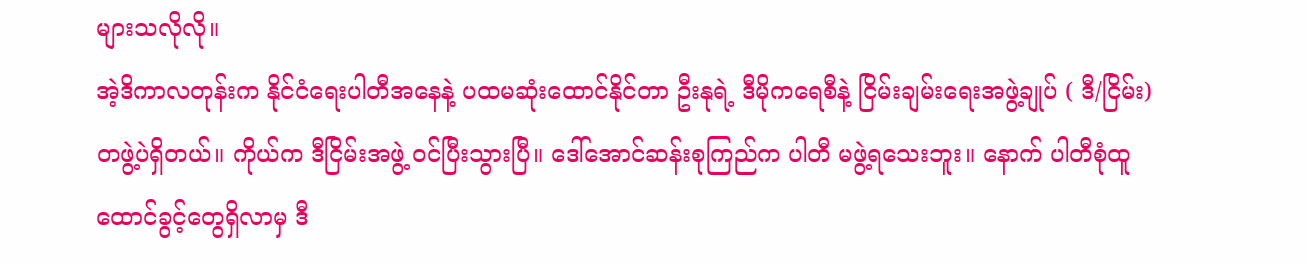များသလိုလို။
အဲ့ဒိကာလတုန်းက နိုင်ငံရေးပါတီအနေနဲ့ ပထမဆုံးထောင်နိုင်တာ ဦးနုရဲ့ ဒီမိုကရေစီနဲ့ ငြိမ်းချမ်းရေးအဖွဲ့ချုပ် ( ဒီ/ငြိမ်း)တဖွဲ့ပဲရှိတယ်။ ကိုယ်က ဒီငြိမ်းအဖွဲ့ ဝင်ပြီးသွားပြီ။ ဒေါ်အောင်ဆန်းစုကြည်က ပါတီ မဖွဲ့ရသေးဘူး။ နောက် ပါတီစုံထူထောင်ခွင့်တွေရှိလာမှ ဒီ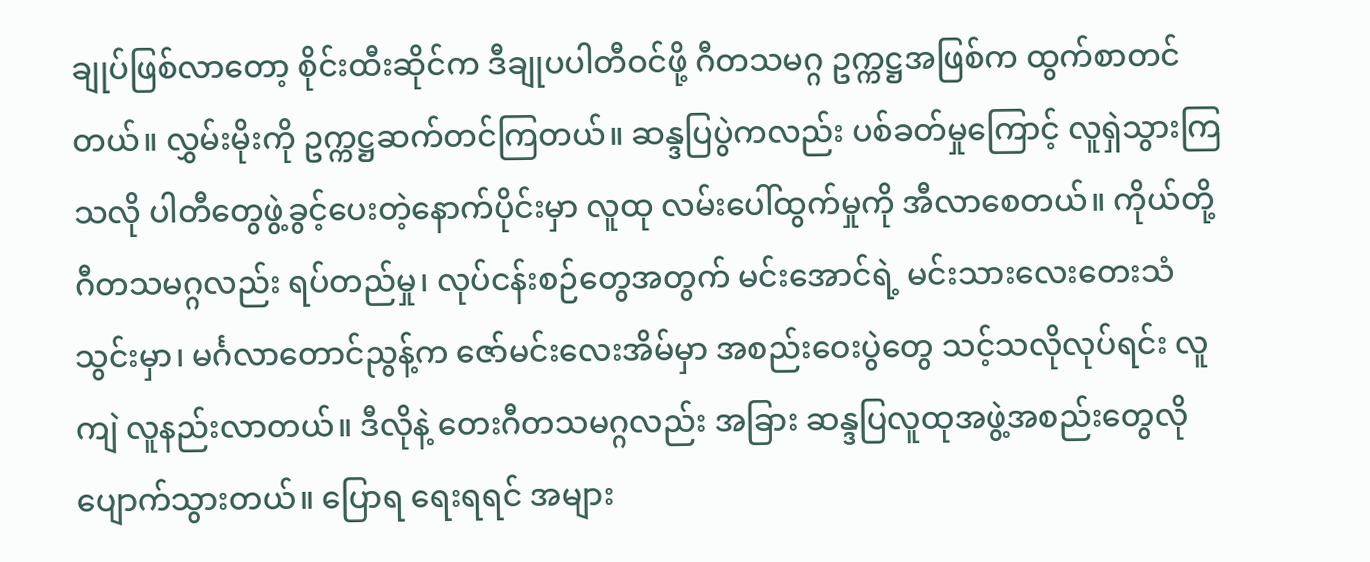ချုပ်ဖြစ်လာတော့ စိုင်းထီးဆိုင်က ဒီချုပပါတီဝင်ဖို့ ဂီတသမဂ္ဂ ဥက္ကဋ္ဌအဖြစ်က ထွက်စာတင်တယ်။ လွှမ်းမိုးကို ဥက္ကဋ္ဌဆက်တင်ကြတယ်။ ဆန္ဒပြပွဲကလည်း ပစ်ခတ်မှုကြောင့် လူရှဲသွားကြသလို ပါတီတွေဖွဲ့ခွင့်ပေးတဲ့နောက်ပိုင်းမှာ လူထု လမ်းပေါ်ထွက်မှုကို အီလာစေတယ်။ ကိုယ်တို့ ဂီတသမဂ္ဂလည်း ရပ်တည်မှု၊ လုပ်ငန်းစဉ်တွေအတွက် မင်းအောင်ရဲ့ မင်းသားလေးတေးသံသွင်းမှာ၊ မင်္ဂလာတောင်ညွန့်က ဇော်မင်းလေးအိမ်မှာ အစည်းဝေးပွဲတွေ သင့်သလိုလုပ်ရင်း လူကျဲ လူနည်းလာတယ်။ ဒီလိုနဲ့ တေးဂီတသမဂ္ဂလည်း အခြား ဆန္ဒပြလူထုအဖွဲ့အစည်းတွေလို ပျောက်သွားတယ်။ ပြောရ ရေးရရင် အများ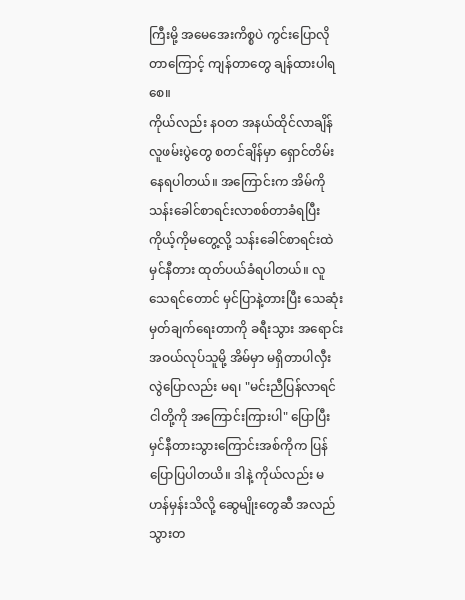ကြီးမို့ အမေအေးကိစ္စပဲ ကွင်းပြောလိုတာကြောင့် ကျန်တာတွေ ချန်ထားပါရစေ။
ကိုယ်လည်း နဝတ အနယ်ထိုင်လာချိန် လူဖမ်းပွဲတွေ စတင်ချိန်မှာ ရှောင်တိမ်းနေရပါတယ်။ အကြောင်းက အိမ်ကို သန်းခေါင်စာရင်းလာစစ်တာခံရပြီး ကိုယ့်ကိုမတွေ့လို့ သန်းခေါင်စာရင်းထဲ မှင်နီတား ထုတ်ပယ်ခံရပါတယ်။ လူသေရင်တောင် မှင်ပြာနဲ့တားပြီး သေဆုံး မှတ်ချက်ရေးတာကို ခရီးသွား အရောင်းအဝယ်လုပ်သူမို့ အိမ်မှာ မရှိတာပါလှီးလွဲပြောလည်း မရ၊ "မင်းညီပြန်လာရင် ငါတို့ကို အကြောင်းကြားပါ" ပြောပြီး မှင်နီတားသွားကြောင်းအစ်ကိုက ပြန်ပြောပြပါတယိ။ ဒါနဲ့ ကိုယ်လည်း မဟန်မှန်းသိလို့ ဆွေမျိုးတွေဆီ အလည်သွားတ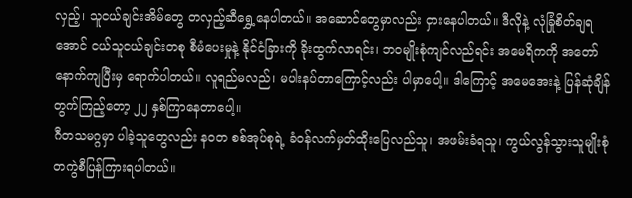လှည့်၊ သူငယ်ချင်းအိမ်တွေ တလှည့်ဆီရွှေ့နေပါတယ်။ အဆောင်တွေမှာလည်း ငှားနေပါတယ်။ ဒီလိုနဲ့ လုံခြုံစိတ်ချရအောင် ငယ်သူငယ်ချင်းတစု စီမံပေးမှုနဲ့ နိုင်ငံခြားကို ခိုးထွက်လာရင်း၊ ဘဝမျိုးစုံကျင်လည်ရင်း အမေရိကကို အတော်နောက်ကျပြီးမှ ရောက်ပါတယ်။ လူရည်မလည်၊ မပါးနပ်တာကြောင့်လည်း ပါမှာပေါ့။ ဒါကြောင့် အမေအေးနဲ့ ပြန်ဆုံချိန်တွက်ကြည့်တော့ ၂၂ နှစ်ကြာနေတာပေါ့။
ဂီတသမဂ္ဂမှာ ပါခဲ့သူတွေလည်း နဝတ စစ်အုပ်စုရဲ့ ခံဝန်လက်မှတ်ထိုးပြေလည်သူ၊ အဖမ်းခံရသူ၊ ကွယ်လွန်သွားသူမျိုးစုံ တကွဲစီပြန်ကြားရပါတယ်။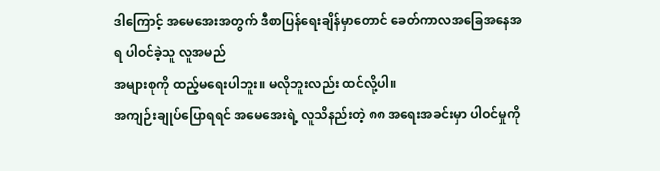ဒါကြောင့် အမေအေးအတွက် ဒီစာပြန်ရေးချိန်မှာတောင် ခေတ်ကာလအခြေအနေအရ ပါဝင်ခဲ့သူ လူအမည်
အများစုကို ထည့်မရေးပါဘူး။ မလိုဘူးလည်း ထင်လို့ပါ။
အကျဉ်းချုပ်ပြောရရင် အမေအေးရဲ့ လူသိနည်းတဲ့ ၈၈ အရေးအခင်းမှာ ပါဝင်မှုကို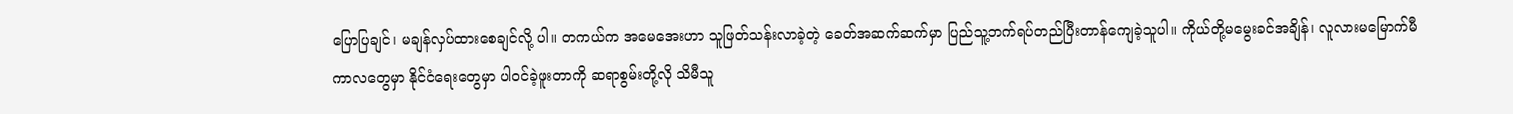ပြောပြချင်၊ မချန်လှပ်ထားစေချင်လို့ ပါ။ တကယ်က အမေအေးဟာ သူဖြတ်သန်းလာခဲ့တဲ့ ခေတ်အဆက်ဆက်မှာ ပြည်သူ့ဘက်ရပ်တည်ပြီးတာန်ကျေခဲ့သူပါ။ ကိုယ်တို့မမွေးခင်အချိန်၊ လူလားမမြောက်မီကာလတွေမှာ နိုင်ငံရေးတွေမှာ ပါဝင်ခဲ့ဖူးတာကို ဆရာစွမ်းတို့လို သိမီသူ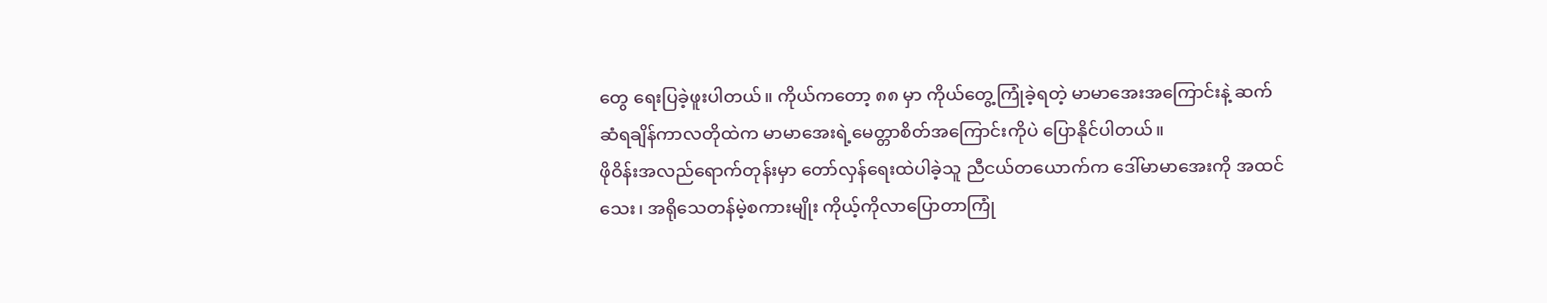တွေ ရေးပြခဲ့ဖူးပါတယ်။ ကိုယ်ကတော့ ၈၈ မှာ ကိုယ်တွေ့ကြုံခဲ့ရတဲ့ မာမာအေးအကြောင်းနဲ့ ဆက်ဆံရချိန်ကာလတိုထဲက မာမာအေးရဲ့မေတ္တာစိတ်အကြောင်းကိုပဲ ပြောနိုင်ပါတယ်။
ဖိုဝိန်းအလည်ရောက်တုန်းမှာ တော်လှန်ရေးထဲပါခဲ့သူ ညီငယ်တယောက်က ဒေါ်မာမာအေးကို အထင်သေး၊ အရိုသေတန်မဲ့စကားမျိုး ကိုယ့်ကိုလာပြောတာကြုံ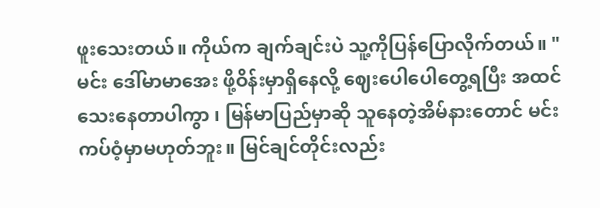ဖူးသေးတယ်။ ကိုယ်က ချက်ချင်းပဲ သူ့ကိုပြန်ပြောလိုက်တယ်။ "မင်း ဒေါ်မာမာအေး ဖို့ဝိန်းမှာရှိနေလို့ ဈေးပေါပေါတွေ့ရပြီး အထင်သေးနေတာပါကွာ ၊ မြန်မာပြည်မှာဆို သူနေတဲ့အိမ်နားတောင် မင်းကပ်ဝံ့မှာမဟုတ်ဘူး။ မြင်ချင်တိုင်းလည်း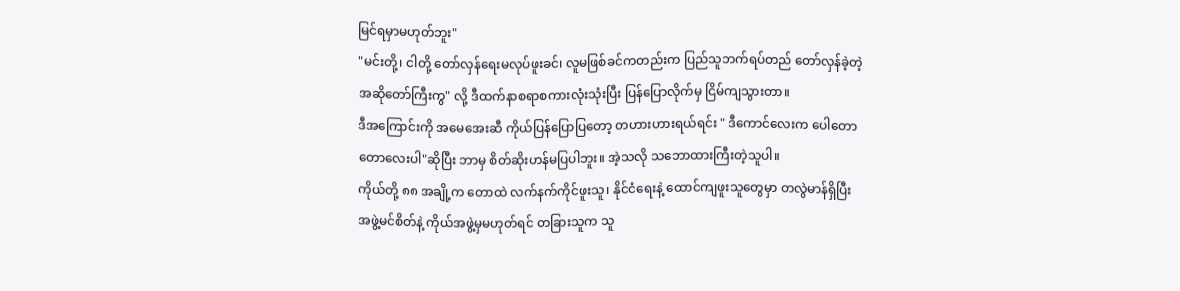မြင်ရမှာမဟုတ်ဘူး"
"မင်းတို့၊ ငါတို့ တော်လှန်ရေးမလုပ်ဖူးခင်၊ လူမဖြစ်ခင်ကတည်းက ပြည်သူဘက်ရပ်တည် တော်လှန်ခဲ့တဲ့ အဆိုတော်ကြီးကွ" လို့ ဒီထက်နာစရာစကားလုံးသုံးပြီး ပြန်ပြောလိုက်မှ ငြိမ်ကျသွားတာ။
ဒီအကြောင်းကို အမေအေးဆီ ကိုယ်ပြန်ပြောပြတော့ တဟားဟားရယ်ရင်း " ဒီကောင်လေးက ပေါတောတောလေးပါ"ဆိုပြီး ဘာမှ စိတ်ဆိုးဟန်မပြပါဘူး။ အဲ့သလို သဘောထားကြီးတဲ့သူပါ။
ကိုယ်တို့ ၈၈ အချို့က တောထဲ လက်နက်ကိုင်ဖူးသူ၊ နိုင်ငံရေးနဲ့ ထောင်ကျဖူးသူတွေမှာ တလွဲမာန်ရှိပြီး အဖွဲ့မင်စိတ်နဲ့ ကိုယ်အဖွဲ့မှမဟုတ်ရင် တခြားသူက သူ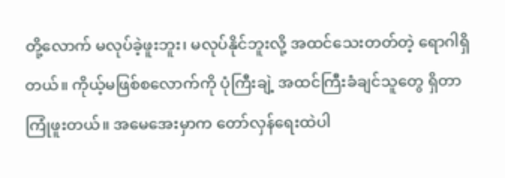တို့လောက် မလုပ်ခဲ့ဖူးဘူး၊ မလုပ်နိုင်ဘူးလို့ အထင်သေးတတ်တဲ့ ရောဂါရှိတယ်။ ကိုယ့်မဖြစ်စလောက်ကို ပုံကြီးချဲ့ အထင်ကြီးခံချင်သူတွေ ရှိတာ ကြုံဖူးတယ်။ အမေအေးမှာက တော်လှန်ရေးထဲပါ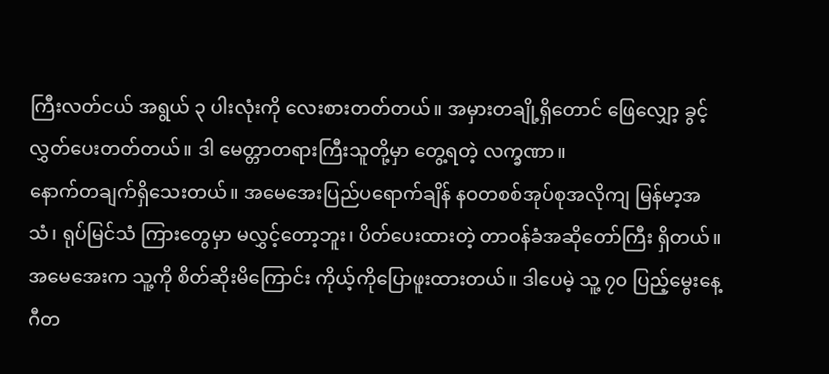ကြီးလတ်ငယ် အရွယ် ၃ ပါးလုံးကို လေးစားတတ်တယ်။ အမှားတချို့ရှိတောင် ဖြေလျှော့ ခွင့်လွှတ်ပေးတတ်တယ်။ ဒါ မေတ္တာတရားကြီးသူတို့မှာ တွေ့ရတဲ့ လက္ခဏာ။
နောက်တချက်ရှိသေးတယ်။ အမေအေးပြည်ပရောက်ချိန် နဝတစစ်အုပ်စုအလိုကျ မြန်မာ့အသံ၊ ရုပ်မြင်သံ ကြားတွေမှာ မလွှင့်တော့ဘူး၊ ပိတ်ပေးထားတဲ့ တာဝန်ခံအဆိုတော်ကြီး ရှိတယ်။ အမေအေးက သူ့ကို စိတ်ဆိုးမိကြောင်း ကိုယ့်ကိုပြောဖူးထားတယ်။ ဒါပေမဲ့ သူ့ ၇၀ ပြည့်မွေးနေ့ဂီတ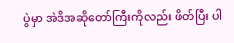ပွဲမှာ အဲဒိအဆိုတော်ကြီးကိုလည်း ဖိတ်ပြီး ပါ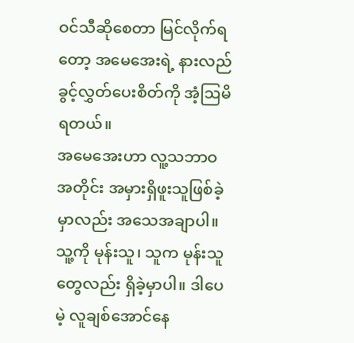ဝင်သီဆိုစေတာ မြင်လိုက်ရတော့ အမေအေးရဲ့ နားလည်ခွင့်လွှတ်ပေးစိတ်ကို အံ့ဩမိရတယ်။
အမေအေးဟာ လူ့သဘာဝအတိုင်း အမှားရှိဖူးသူဖြစ်ခဲ့မှာလည်း အသေအချာပါ။ သူ့ကို မုန်းသူ၊ သူက မုန်းသူတွေလည်း ရှိခဲ့မှာပါ။ ဒါပေမဲ့ လူချစ်အောင်နေ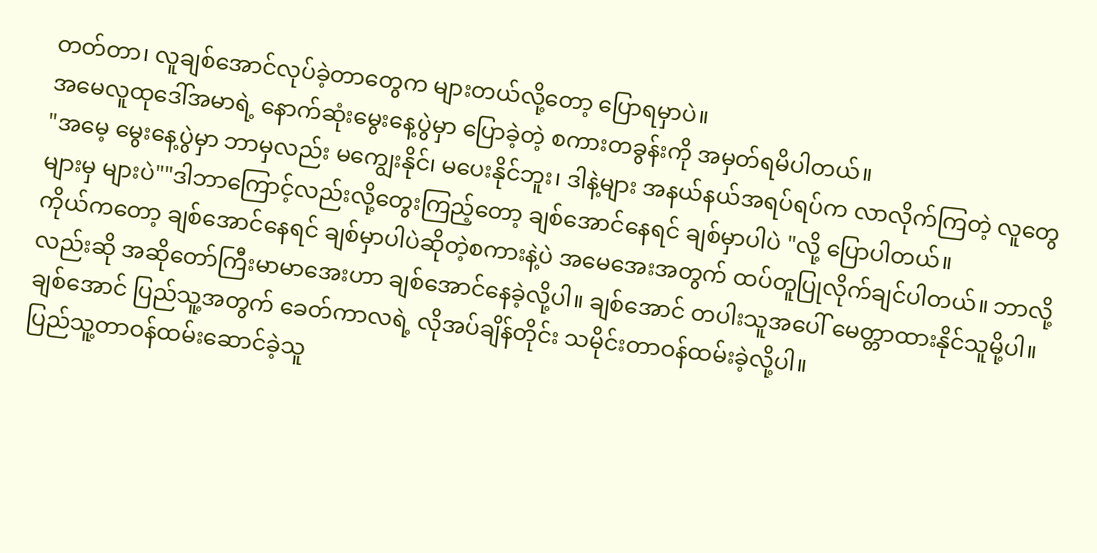တတ်တာ၊ လူချစ်အောင်လုပ်ခဲ့တာတွေက များတယ်လို့တော့ ပြောရမှာပဲ။
အမေလူထုဒေါ်အမာရဲ့ နောက်ဆုံးမွေးနေ့ပွဲမှာ ပြောခဲ့တဲ့ စကားတခွန်းကို အမှတ်ရမိပါတယ်။
"အမေ့ မွေးနေ့ပွဲမှာ ဘာမှလည်း မကျွေးနိုင်၊ မပေးနိုင်ဘူး၊ ဒါနဲ့များ အနယ်နယ်အရပ်ရပ်က လာလိုက်ကြတဲ့ လူတွေ များမှ များပဲ""ဒါဘာကြောင့်လည်းလို့တွေးကြည့်တော့ ချစ်အောင်နေရင် ချစ်မှာပါပဲ "လို့ ပြောပါတယ်။
ကိုယ်ကတော့ ချစ်အောင်နေရင် ချစ်မှာပါပဲဆိုတဲ့စကားနဲ့ပဲ အမေအေးအတွက် ထပ်တူပြုလိုက်ချင်ပါတယ်။ ဘာလို့လည်းဆို အဆိုတော်ကြီးမာမာအေးဟာ ချစ်အောင်နေခဲ့လို့ပါ။ ချစ်အောင် တပါးသူအပေါ် မေတ္တာထားနိုင်သူမို့ပါ။ ချစ်အောင် ပြည်သူ့အတွက် ခေတ်ကာလရဲ့ လိုအပ်ချိန်တိုင်း သမိုင်းတာဝန်ထမ်းခဲ့လို့ပါ။
ပြည်သူ့တာဝန်ထမ်းဆောင်ခဲ့သူ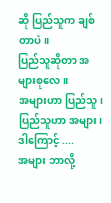ဆို ပြည်သူက ချစ်တာပဲ။
ပြည်သူဆိုတာ အများစုလေ။
အများဟာ ပြည်သူ၊
ပြည်သူဟာ အများ၊
ဒါကြောင့် ....
အများ ဘာလို့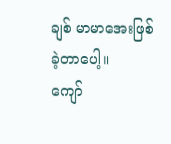ချစ် မာမာအေးဖြစ်ခဲ့တာပေါ့။
ကျော်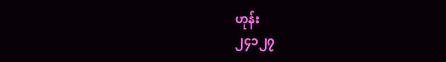ဟုန်း
၂၄၁၂၇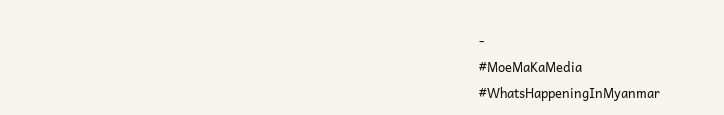-
#MoeMaKaMedia
#WhatsHappeningInMyanmar